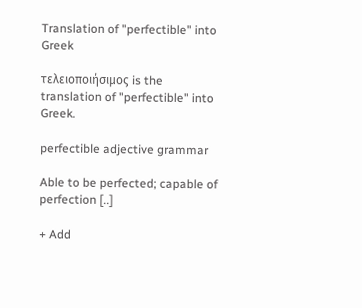Translation of "perfectible" into Greek

τελειοποιήσιμος is the translation of "perfectible" into Greek.

perfectible adjective grammar

Able to be perfected; capable of perfection [..]

+ Add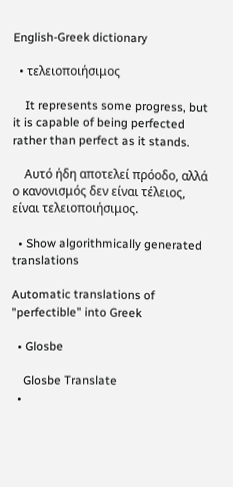English-Greek dictionary

  • τελειοποιήσιμος

    It represents some progress, but it is capable of being perfected rather than perfect as it stands.

    Αυτό ήδη αποτελεί πρόοδο, αλλά ο κανονισμός δεν είναι τέλειος, είναι τελειοποιήσιμος.

  • Show algorithmically generated translations

Automatic translations of "perfectible" into Greek

  • Glosbe

    Glosbe Translate
  •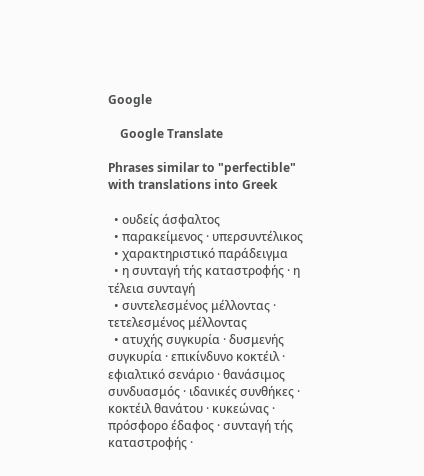Google

    Google Translate

Phrases similar to "perfectible" with translations into Greek

  • ουδείς άσφαλτος
  • παρακείμενος · υπερσυντέλικος
  • χαρακτηριστικό παράδειγμα
  • η συνταγή τής καταστροφής · η τέλεια συνταγή
  • συντελεσμένος μέλλοντας · τετελεσμένος μέλλοντας
  • ατυχής συγκυρία · δυσμενής συγκυρία · επικίνδυνο κοκτέιλ · εφιαλτικό σενάριο · θανάσιμος συνδυασμός · ιδανικές συνθήκες · κοκτέιλ θανάτου · κυκεώνας · πρόσφορο έδαφος · συνταγή τής καταστροφής ·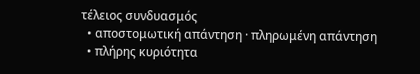τέλειος συνδυασμός
  • αποστομωτική απάντηση · πληρωμένη απάντηση
  • πλήρης κυριότητα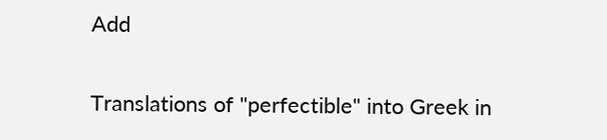Add

Translations of "perfectible" into Greek in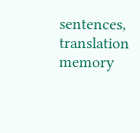sentences, translation memory